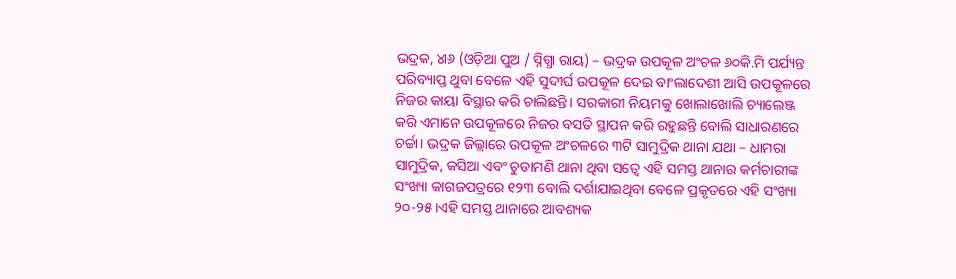ଭଦ୍ରକ, ୪ା୬ (ଓଡ଼ିଆ ପୁଅ / ସ୍ନିଗ୍ଧା ରାୟ) – ଭଦ୍ରକ ଉପକୂଳ ଅଂଚଳ ୬୦କି.ମି ପର୍ଯ୍ୟନ୍ତ ପରିବ୍ୟାପ୍ତ ଥୁବା ବେଳେ ଏହି ସୁଦୀର୍ଘ ଉପକୂଳ ଦେଇ ବାଂଲାଦେଶୀ ଆସି ଉପକୂଳରେ ନିଜର କାୟା ବିସ୍ଥାର କରି ଚାଲିଛନ୍ତି। ସରକାରୀ ନିୟମକୁ ଖୋଲାଖୋଲି ଚ୍ୟାଲେଞ୍ଜ କରି ଏମାନେ ଉପକୂଳରେ ନିଜର ବସତି ସ୍ଥାପନ କରି ରହୁଛନ୍ତି ବୋଲି ସାଧାରଣରେ ଚର୍ଚ୍ଚା। ଭଦ୍ରକ ଜିଲ୍ଲାରେ ଉପକୂଳ ଅଂଚଳରେ ୩ଟି ସାମୁଦ୍ରିକ ଥାନା ଯଥା – ଧାମରା ସାମୁଦ୍ରିକ, କସିଆ ଏବଂ ଚୁଡାମଣି ଥାନା ଥିବା ସତ୍ୱେ ଏହି ସମସ୍ତ ଥାନାର କର୍ମଚାରୀଙ୍କ ସଂଖ୍ୟା କାଗଜପତ୍ରରେ ୧୨୩ ବୋଲି ଦର୍ଶାଯାଇଥିବା ବେଳେ ପ୍ରକୃତରେ ଏହି ସଂଖ୍ୟା ୨୦-୨୫।ଏହି ସମସ୍ତ ଥାନାରେ ଆବଶ୍ୟକ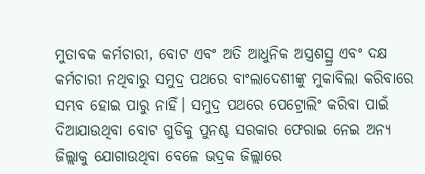ମୁତାବକ କର୍ମଚାରୀ, ବୋଟ ଏବଂ ଅତି ଆଧୁନିକ ଅସ୍ତ୍ରଶସ୍ଥ୍ର ଏବଂ ଦକ୍ଷ କର୍ମଚାରୀ ନଥିବାରୁ ସମୁଦ୍ର ପଥରେ ବାଂଲାଦେଶୀଙ୍କୁ ମୁକାବିଲା କରିବାରେ ସମ୍ଭବ ହୋଇ ପାରୁ ନାହିଁ। ସମୁଦ୍ର ପଥରେ ପେଟ୍ରୋଲିଂ କରିବା ପାଇଁ ଦିଆଯାଉଥିବା ବୋଟ ଗୁଡିକୁ ପୁନଶ୍ଚ ସରକାର ଫେରାଇ ନେଇ ଅନ୍ୟ ଜିଲ୍ଲାକୁ ଯୋଗାଉଥିବା ବେଳେ ଭଦ୍ରକ ଜିଲ୍ଲାରେ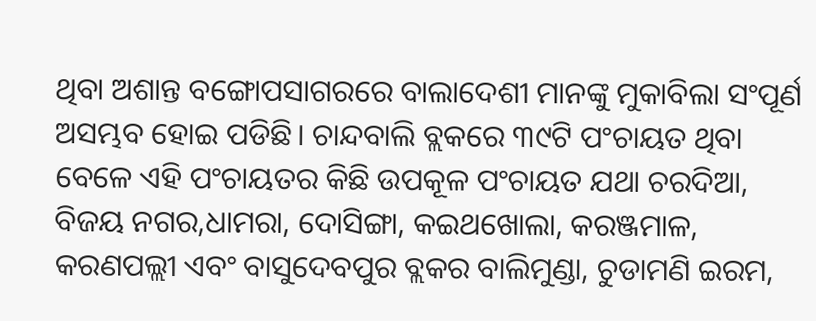ଥିବା ଅଶାନ୍ତ ବଙ୍ଗୋପସାଗରରେ ବାଲାଦେଶୀ ମାନଙ୍କୁ ମୁକାବିଲା ସଂପୂର୍ଣ ଅସମ୍ଭବ ହୋଇ ପଡିଛି। ଚାନ୍ଦବାଲି ବ୍ଲକରେ ୩୯ଟି ପଂଚାୟତ ଥିବା ବେଳେ ଏହି ପଂଚାୟତର କିଛି ଉପକୂଳ ପଂଚାୟତ ଯଥା ଚରଦିଆ, ବିଜୟ ନଗର,ଧାମରା, ଦୋସିଙ୍ଗା, କଇଥଖୋଲା, କରଞ୍ଜମାଳ, କରଣପଲ୍ଲୀ ଏବଂ ବାସୁଦେବପୁର ବ୍ଲକର ବାଲିମୁଣ୍ଡା, ଚୁଡାମଣି ଇରମ,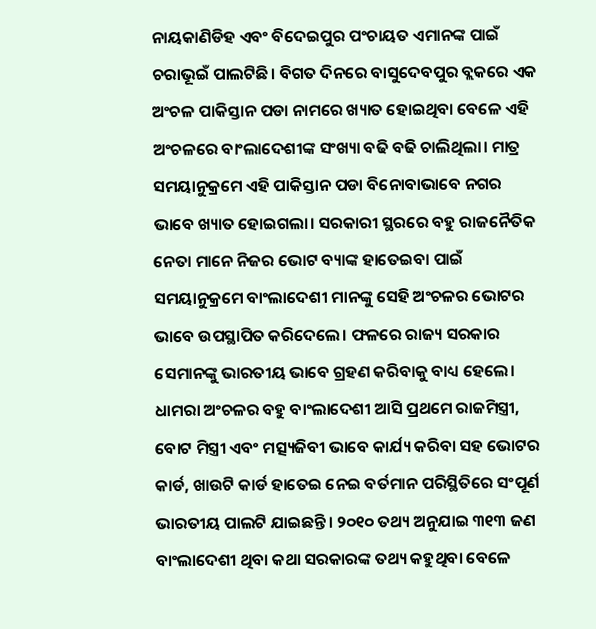ନାୟକାଣିଡିହ ଏବଂ ବିଦେଇପୁର ପଂଚାୟତ ଏମାନଙ୍କ ପାଇଁ ଚରାଭୂଇଁ ପାଲଟିଛି। ବିଗତ ଦିନରେ ବାସୁଦେବପୁର ବ୍ଲକରେ ଏକ ଅଂଚଳ ପାକିସ୍ତାନ ପଡା ନାମରେ ଖ୍ୟାତ ହୋଇଥିବା ବେଳେ ଏହି ଅଂଚଳରେ ବାଂଲାଦେଶୀଙ୍କ ସଂଖ୍ୟା ବଢି ବଢି ଚାଲିଥିଲା। ମାତ୍ର ସମୟାନୁକ୍ରମେ ଏହି ପାକିସ୍ତାନ ପଡା ବିନୋବାଭାବେ ନଗର ଭାବେ ଖ୍ୟାତ ହୋଇଗଲା। ସରକାରୀ ସ୍ଥରରେ ବହୁ ରାଜନୈତିକ ନେତା ମାନେ ନିଜର ଭୋଟ ବ୍ୟାଙ୍କ ହାତେଇବା ପାଇଁ ସମୟାନୁକ୍ରମେ ବାଂଲାଦେଶୀ ମାନଙ୍କୁ ସେହି ଅଂଚଳର ଭୋଟର ଭାବେ ଉପସ୍ଥାପିତ କରିଦେଲେ। ଫଳରେ ରାଜ୍ୟ ସରକାର ସେମାନଙ୍କୁ ଭାରତୀୟ ଭାବେ ଗ୍ରହଣ କରିବାକୁ ବାଧ୍ୟ ହେଲେ। ଧାମରା ଅଂଚଳର ବହୁ ବାଂଲାଦେଶୀ ଆସି ପ୍ରଥମେ ରାଜମିସ୍ତ୍ରୀ, ବୋଟ ମିସ୍ତ୍ରୀ ଏବଂ ମତ୍ସ୍ୟଜିବୀ ଭାବେ କାର୍ଯ୍ୟ କରିବା ସହ ଭୋଟର କାର୍ଡ, ଖାଉଟି କାର୍ଡ ହାତେଇ ନେଇ ବର୍ତମାନ ପରିସ୍ଥିତିରେ ସଂପୂର୍ଣ ଭାରତୀୟ ପାଲଟି ଯାଇଛନ୍ତି। ୨୦୧୦ ତଥ୍ୟ ଅନୁଯାଇ ୩୧୩ ଜଣ ବାଂଲାଦେଶୀ ଥିବା କଥା ସରକାରଙ୍କ ତଥ୍ୟ କହୁଥିବା ବେଳେ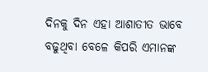ଦିନକୁ ଦିନ ଏହା ଆଶାତୀତ ଭାବେ ବଢୁଥିବା ବେଳେ କିପରି ଏମାନଙ୍କ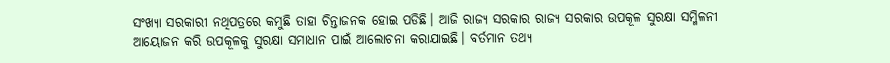ସଂଖ୍ୟା ସରକାରୀ ନଥିପତ୍ରରେ କମୁଛି ତାହା ଚିନ୍ତାଜନକ ହୋଇ ପଡିଛି। ଆଜି ରାଜ୍ୟ ସରକାର ରାଜ୍ୟ ସରକାର ଉପକୂଳ ସୁରକ୍ଷା ସମ୍ମିଳନୀ ଆୟୋଜନ କରି ଉପକୂଳକୁ ସୁରକ୍ଷା ସମାଧାନ ପାଇଁ ଆଲୋଚନା କରାଯାଇଛି। ବର୍ତମାନ ତଥ୍ୟ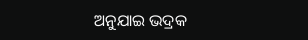ଅନୁଯାଇ ଭଦ୍ରକ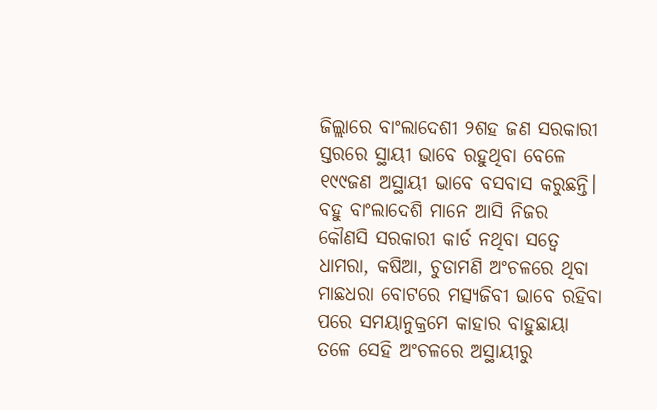ଜିଲ୍ଲାରେ ବାଂଲାଦେଶୀ ୨ଶହ ଜଣ ସରକାରୀ ସ୍ତରରେ ସ୍ଥାୟୀ ଭାବେ ରହୁଥିବା ବେଳେ ୧୯୯ଜଣ ଅସ୍ଥାୟୀ ଭାବେ ବସବାସ କରୁଛନ୍ତି। ବହୁ ବାଂଲାଦେଶି ମାନେ ଆସି ନିଜର କୌଣସି ସରକାରୀ କାର୍ଡ ନଥିବା ସତ୍ୱେ ଧାମରା, କଷିଆ, ଚୁଡାମଣି ଅଂଚଳରେ ଥିବା ମାଛଧରା ବୋଟରେ ମତ୍ସ୍ୟଜିବୀ ଭାବେ ରହିବା ପରେ ସମୟାନୁକ୍ରମେ କାହାର ବାହୁଛାୟା ତଳେ ସେହି ଅଂଚଳରେ ଅସ୍ଥାୟୀରୁ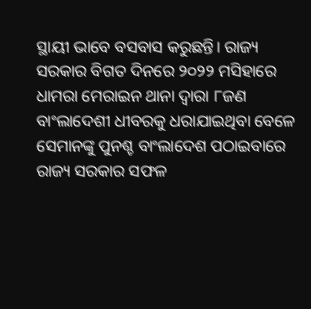ସ୍ଥାୟୀ ଭାବେ ବସବାସ କରୁଛନ୍ତି। ରାଜ୍ୟ ସରକାର ବିଗତ ଦିନରେ ୨୦୨୨ ମସିହାରେ ଧାମରା ମେରାଇନ ଥାନା ଦ୍ୱାରା ୮ଜଣ ବାଂଲାଦେଶୀ ଧୀବରକୁ ଧରାଯାଇଥିବା ବେଳେ ସେମାନଙ୍କୁ ପୁନଶ୍ଚ ବାଂଲାଦେଶ ପଠାଇବାରେ ରାଜ୍ୟ ସରକାର ସଫଳ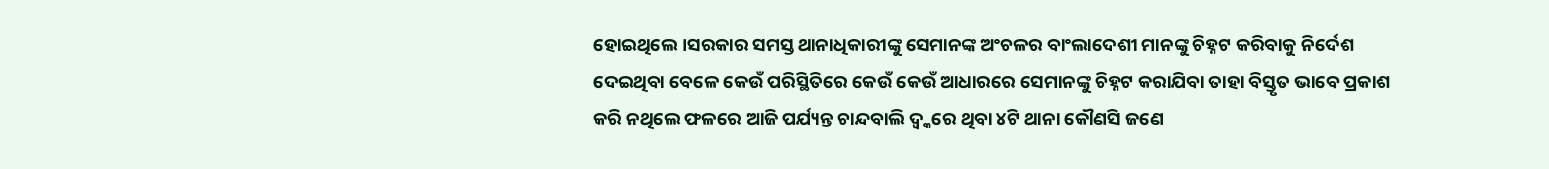ହୋଇଥିଲେ।ସରକାର ସମସ୍ତ ଥାନାଧିକାରୀଙ୍କୁ ସେମାନଙ୍କ ଅଂଚଳର ବାଂଲାଦେଶୀ ମାନଙ୍କୁ ଚିହ୍ନଟ କରିବାକୁ ନିର୍ଦେଶ ଦେଇଥିବା ବେଳେ କେଉଁ ପରିସ୍ଥିତିରେ କେଉଁ କେଉଁ ଆଧାରରେ ସେମାନଙ୍କୁ ଚିହ୍ନଟ କରାଯିବା ତାହା ବିସ୍ତୃତ ଭାବେ ପ୍ରକାଶ କରି ନଥିଲେ ଫଳରେ ଆଜି ପର୍ଯ୍ୟନ୍ତ ଚାନ୍ଦବାଲି ଦ୍ୱ୍କରେ ଥିବା ୪ଟି ଥାନା କୌଣସି ଜଣେ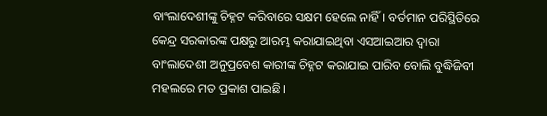ବାଂଲାଦେଶୀଙ୍କୁ ଚିହ୍ନଟ କରିବାରେ ସକ୍ଷମ ହେଲେ ନାହିଁ। ବର୍ତମାନ ପରିସ୍ଥିତିରେ କେନ୍ଦ୍ର ସରକାରଙ୍କ ପକ୍ଷରୁ ଆରମ୍ଭ କରାଯାଇଥିବା ଏସଆଇଆର ଦ୍ୱାରା ବାଂଲାଦେଶୀ ଅନୁପ୍ରବେଶ କାରୀଙ୍କ ଚିହ୍ନଟ କରାଯାଇ ପାରିବ ବୋଲି ବୁଦ୍ଧିଜିବୀ ମହଲରେ ମତ ପ୍ରକାଶ ପାଇଛି।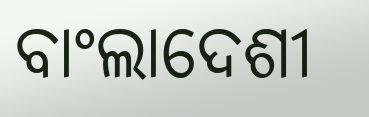ବାଂଲାଦେଶୀ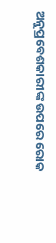ଅନୁପ୍ରବେଶକାରୀଙ୍କ ଉପରେ ରୋକ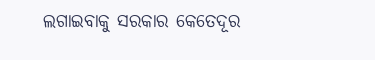ଲଗାଇବାକୁ ସରକାର କେତେଦୂର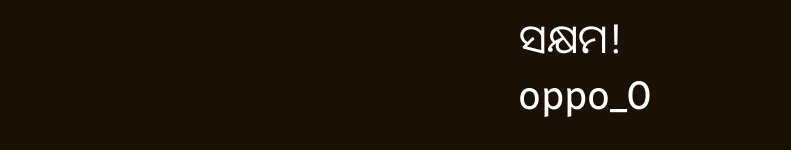ସକ୍ଷମ!
oppo_0